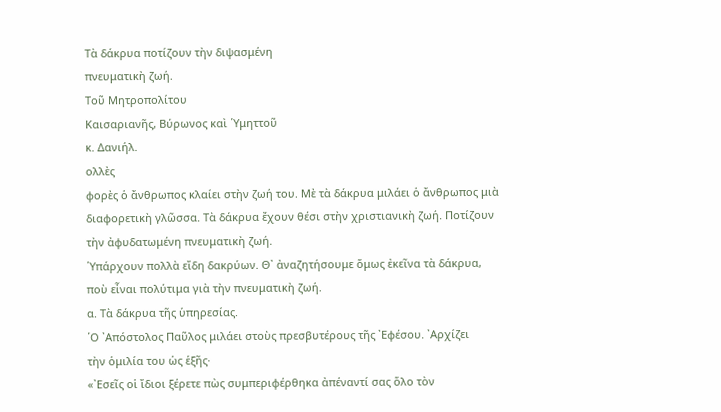Τὰ δάκρυα ποτίζουν τὴν διψασμένη
πνευματικὴ ζωή.
Τοῦ Μητροπολίτου
Καισαριανῆς, Βύρωνος καὶ ῾Υμηττοῦ
κ. Δανιήλ.
ολλὲς
φορὲς ὁ ἄνθρωπος κλαίει στὴν ζωή του. Μὲ τὰ δάκρυα μιλάει ὁ ἄνθρωπος μιὰ
διαφορετικὴ γλῶσσα. Τὰ δάκρυα ἔχουν θέσι στὴν χριστιανικὴ ζωή. Ποτίζουν
τὴν ἀφυδατωμένη πνευματικὴ ζωή.
῾Υπάρχουν πολλὰ εἴδη δακρύων. Θ᾿ ἀναζητήσουμε ὅμως ἐκεῖνα τὰ δάκρυα,
ποὺ εἶναι πολύτιμα γιὰ τὴν πνευματικὴ ζωή.
α. Τὰ δάκρυα τῆς ὑπηρεσίας.
῾Ο ᾿Απόστολος Παῦλος μιλάει στοὺς πρεσβυτέρους τῆς ᾿Εφέσου. ᾿Αρχίζει
τὴν ὁμιλία του ὡς ἑξῆς·
«᾿Εσεῖς οἱ ἴδιοι ξέρετε πὼς συμπεριφέρθηκα ἀπέναντί σας ὅλο τὸν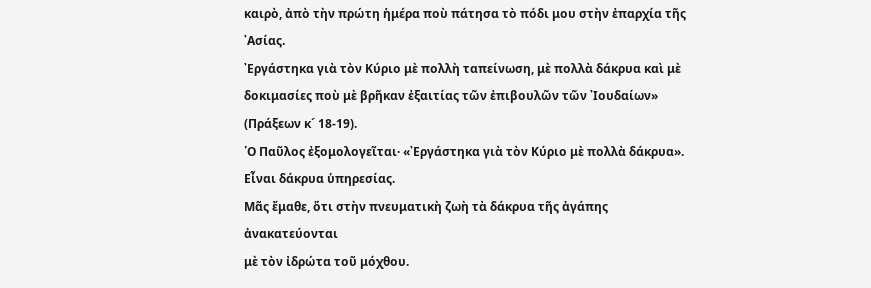καιρὸ, ἀπὸ τὴν πρώτη ἡμέρα ποὺ πάτησα τὸ πόδι μου στὴν ἐπαρχία τῆς ᾿Ασίας.
᾿Εργάστηκα γιὰ τὸν Κύριο μὲ πολλὴ ταπείνωση, μὲ πολλὰ δάκρυα καὶ μὲ
δοκιμασίες ποὺ μὲ βρῆκαν ἐξαιτίας τῶν ἐπιβουλῶν τῶν ᾿Ιουδαίων»
(Πράξεων κ´ 18-19).
῾Ο Παῦλος ἐξομολογεῖται· «᾿Εργάστηκα γιὰ τὸν Κύριο μὲ πολλὰ δάκρυα».
Εἶναι δάκρυα ὑπηρεσίας.
Μᾶς ἔμαθε, ὅτι στὴν πνευματικὴ ζωὴ τὰ δάκρυα τῆς ἀγάπης ἀνακατεύονται
μὲ τὸν ἰδρώτα τοῦ μόχθου.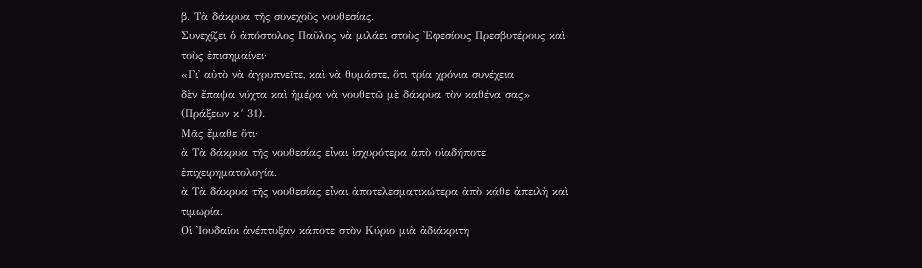β. Τὰ δάκρυα τῆς συνεχοῦς νουθεσίας.
Συνεχίζει ὁ ἀπόστολος Παῦλος νὰ μιλάει στοὺς ᾿Εφεσίους Πρεσβυτέρους καὶ
τοὺς ἐπισημαίνει·
«Γι᾿ αὐτὸ νὰ ἀγρυπνεῖτε, καὶ νὰ θυμάστε, ὅτι τρία χρόνια συνέχεια
δὲν ἔπαψα νύχτα καὶ ἡμέρα νὰ νουθετῶ μὲ δάκρυα τὸν καθένα σας»
(Πράξεων κ´ 31).
Μᾶς ἔμαθε ὅτι·
ὰ Τὰ δάκρυα τῆς νουθεσίας εἶναι ἰσχυρότερα ἀπὸ οἱαδήποτε
ἐπιχειρηματολογία.
ὰ Τὰ δάκρυα τῆς νουθεσίας εἶναι ἀποτελεσματικώτερα ἀπὸ κάθε ἀπειλὴ καὶ
τιμωρία.
Οἱ ᾿Ιουδαῖοι ἀνέπτυξαν κάποτε στὸν Κύριο μιὰ ἀδιάκριτη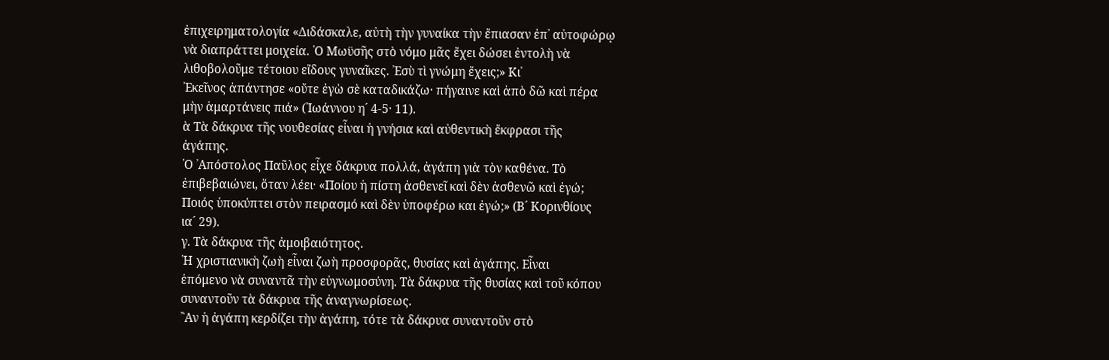ἐπιχειρηματολογία «Διδάσκαλε, αὐτὴ τὴν γυναίκα τὴν ἔπιασαν ἐπ᾿ αὐτοφώρῳ
νὰ διαπράττει μοιχεία. ῾Ο Μωϋσῆς στὸ νόμο μᾶς ἔχει δώσει ἐντολὴ νὰ
λιθοβολοῦμε τέτοιου εἴδους γυναῖκες. ᾿Εσὺ τὶ γνώμη ἔχεις;» Κι᾿
᾿Εκεῖνος ἀπάντησε «οὔτε ἐγὼ σὲ καταδικάζω· πήγαινε καὶ ἀπὸ δῶ καὶ πέρα
μὴν ἁμαρτάνεις πιά» (᾿Ιωάννου η´ 4-5· 11).
ὰ Τὰ δάκρυα τῆς νουθεσίας εἶναι ἡ γνήσια καὶ αὐθεντικὴ ἔκφρασι τῆς
ἀγάπης.
῾Ο ᾿Απόστολος Παῦλος εἶχε δάκρυα πολλά, ἀγάπη γιὰ τὸν καθένα. Τὸ
ἐπιβεβαιώνει, ὅταν λέει· «Ποίου ἡ πίστη ἀσθενεῖ καὶ δὲν ἀσθενῶ καὶ ἐγώ;
Ποιός ὑποκύπτει στὸν πειρασμό καὶ δὲν ὑποφέρω και ἐγώ;» (Β´ Κορινθίους
ια´ 29).
γ. Τὰ δάκρυα τῆς ἀμοιβαιότητος.
῾Η χριστιανικὴ ζωὴ εἶναι ζωὴ προσφορᾶς, θυσίας καὶ ἀγάπης. Εἶναι
ἑπόμενο νὰ συναντᾶ τὴν εὐγνωμοσύνη. Τὰ δάκρυα τῆς θυσίας καὶ τοῦ κόπου
συναντοῦν τὰ δάκρυα τῆς ἀναγνωρίσεως.
῍Αν ἡ ἀγάπη κερδίζει τὴν ἀγάπη, τότε τὰ δάκρυα συναντοῦν στὸ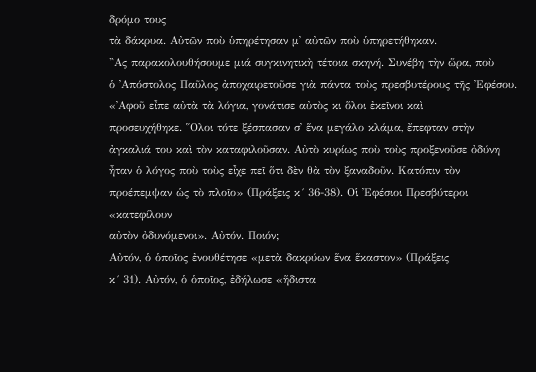δρόμο τους
τὰ δάκρυα. Αὐτῶν ποὺ ὑπηρέτησαν μ᾿ αὐτῶν ποὺ ὑπηρετήθηκαν.
῍Ας παρακολουθήσουμε μιά συγκινητικὴ τέτοια σκηνή. Συνέβη τὴν ὥρα, ποὺ
ὁ ᾿Απόστολος Παῦλος ἀποχαιρετοῦσε γιὰ πάντα τοὺς πρεσβυτέρους τῆς ᾿Εφέσου.
«᾿Αφοῦ εἶπε αὐτὰ τὰ λόγια, γονάτισε αὐτὸς κι ὅλοι ἐκεῖνοι καὶ
προσευχήθηκε. ῞Ολοι τότε ξέσπασαν σ᾿ ἕνα μεγάλο κλάμα, ἔπεφταν στὴν
ἀγκαλιά του καὶ τὸν καταφιλοῦσαν. Αὐτὸ κυρίως ποὺ τοὺς προξενοῦσε ὀδύνη
ἦταν ὁ λόγος ποὺ τοὺς εἶχε πεῖ ὅτι δὲν θὰ τὸν ξαναδοῦν. Κατόπιν τὸν
προέπεμψαν ὡς τὸ πλοῖο» (Πράξεις κ´ 36-38). Οἱ ᾿Εφέσιοι Πρεσβύτεροι «κατεφίλουν
αὐτὸν ὀδυνόμενοι». Αὐτόν. Ποιόν;
Αὐτόν, ὁ ὁποῖος ἐνουθέτησε «μετὰ δακρύων ἕνα ἕκαστον» (Πράξεις
κ´ 31). Αὐτόν, ὁ ὁποῖος, ἐδήλωσε «ἥδιστα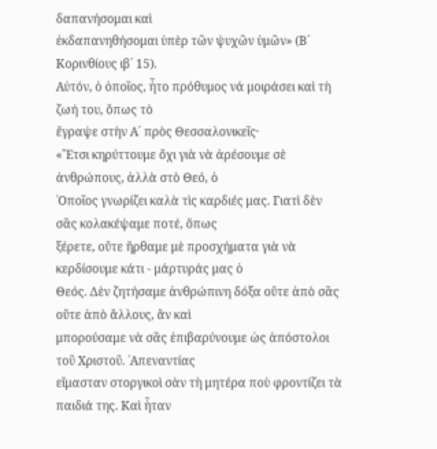δαπανήσομαι καὶ
ἐκδαπανηθήσομαι ὑπὲρ τῶν ψυχῶν ὑμῶν» (Β´ Κορινθίους ιβ´ 15).
Αὐτόν, ὁ ὁποῖος, ἦτο πρόθυμος νά μοιράσει καὶ τὴ ζωή του, ὅπως τὸ
ἔγραψε στὴν Α´ πρὸς Θεσσαλονικεῖς·
«῎Ετσι κηρύττουμε ὄχι γιὰ νὰ ἀρέσουμε σὲ ἀνθρώπους, ἀλλὰ στὸ Θεό, ὁ
῾Οποῖος γνωρίζει καλὰ τὶς καρδιές μας. Γιατὶ δὲν σᾶς κολακέψαμε ποτέ, ὅπως
ξέρετε, οὔτε ἤρθαμε μὲ προσχήματα γιὰ νὰ κερδίσουμε κάτι - μάρτυράς μας ὁ
Θεός. Δὲν ζητήσαμε ἀνθρώπινη δόξα οὔτε ἀπὸ σᾶς οὔτε ἀπὸ ἄλλους, ἂν καὶ
μπορούσαμε νὰ σᾶς ἐπιβαρύνουμε ὡς ἀπόστολοι τοῦ Χριστοῦ. ᾿Απεναντίας
εἴμασταν στοργικοὶ σὰν τὴ μητέρα ποὺ φροντίζει τὰ παιδιά της. Καὶ ἦταν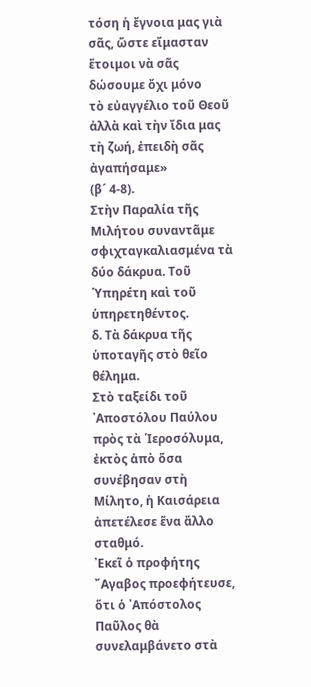τόση ἡ ἔγνοια μας γιὰ σᾶς, ὥστε εἴμασταν ἕτοιμοι νὰ σᾶς δώσουμε ὄχι μόνο
τὸ εὐαγγέλιο τοῦ Θεοῦ ἀλλὰ καὶ τὴν ἴδια μας τὴ ζωή, ἐπειδὴ σᾶς ἀγαπήσαμε»
(β´ 4-8).
Στὴν Παραλία τῆς Μιλήτου συναντᾶμε σφιχταγκαλιασμένα τὰ δύο δάκρυα. Τοῦ
῾Υπηρέτη καὶ τοῦ ὑπηρετηθέντος.
δ. Τὰ δάκρυα τῆς ὑποταγῆς στὸ θεῖο θέλημα.
Στὸ ταξείδι τοῦ ᾿Αποστόλου Παύλου πρὸς τὰ ῾Ιεροσόλυμα, ἐκτὸς ἀπὸ ὅσα
συνέβησαν στὴ Μίλητο, ἡ Καισάρεια ἀπετέλεσε ἕνα ἄλλο σταθμό.
᾿Εκεῖ ὁ προφήτης ῎Αγαβος προεφήτευσε, ὅτι ὁ ᾿Απόστολος Παῦλος θὰ
συνελαμβάνετο στὰ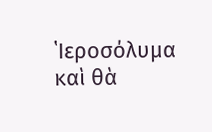῾Ιεροσόλυμα καὶ θὰ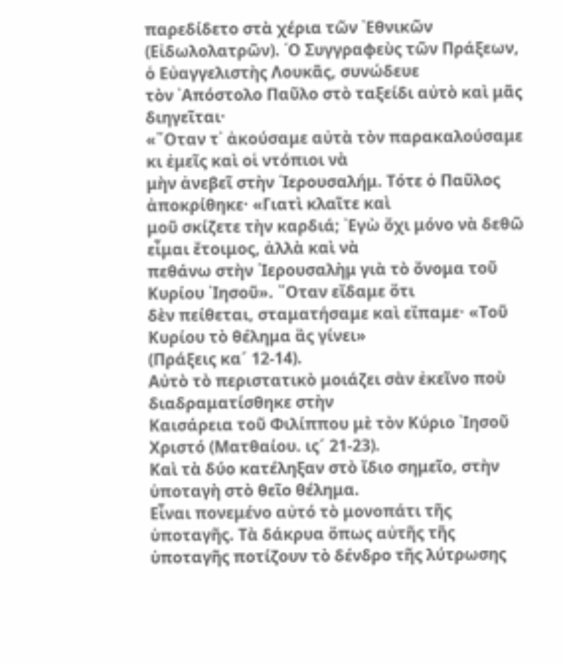παρεδίδετο στὰ χέρια τῶν ᾿Εθνικῶν
(Εἰδωλολατρῶν). ῾Ο Συγγραφεὺς τῶν Πράξεων, ὁ Εὐαγγελιστὴς Λουκᾶς, συνώδευε
τὸν ᾿Απόστολο Παῦλο στὸ ταξείδι αὐτὸ καὶ μᾶς διηγεῖται·
«῞Οταν τ᾿ ἀκούσαμε αὐτὰ τὸν παρακαλούσαμε κι ἐμεῖς καὶ οἱ ντόπιοι νὰ
μὴν ἀνεβεῖ στὴν ῾Ιερουσαλήμ. Τότε ὁ Παῦλος ἀποκρίθηκε· «Γιατὶ κλαῖτε καὶ
μοῦ σκίζετε τὴν καρδιά; ᾿Εγὼ ὄχι μόνο νὰ δεθῶ εἶμαι ἔτοιμος, ἀλλὰ καὶ νὰ
πεθάνω στὴν ῾Ιερουσαλὴμ γιὰ τὸ ὄνομα τοῦ Κυρίου ᾿Ιησοῦ». ῞Οταν εἴδαμε ὅτι
δὲν πείθεται, σταματήσαμε καὶ εἴπαμε· «Τοῦ Κυρίου τὸ θέλημα ἂς γίνει»
(Πράξεις κα´ 12-14).
Αὐτὸ τὸ περιστατικὸ μοιάζει σὰν ἐκεῖνο ποὺ διαδραματίσθηκε στὴν
Καισάρεια τοῦ Φιλίππου μὲ τὸν Κύριο ᾿Ιησοῦ Χριστό (Ματθαίου. ις´ 21-23).
Καὶ τὰ δύο κατέληξαν στὸ ἴδιο σημεῖο, στὴν ὑποταγὴ στὸ θεῖο θέλημα.
Εἶναι πονεμένο αὐτό τὸ μονοπάτι τῆς ὑποταγῆς. Τὰ δάκρυα ὅπως αὐτῆς τῆς
ὑποταγῆς ποτίζουν τὸ δένδρο τῆς λύτρωσης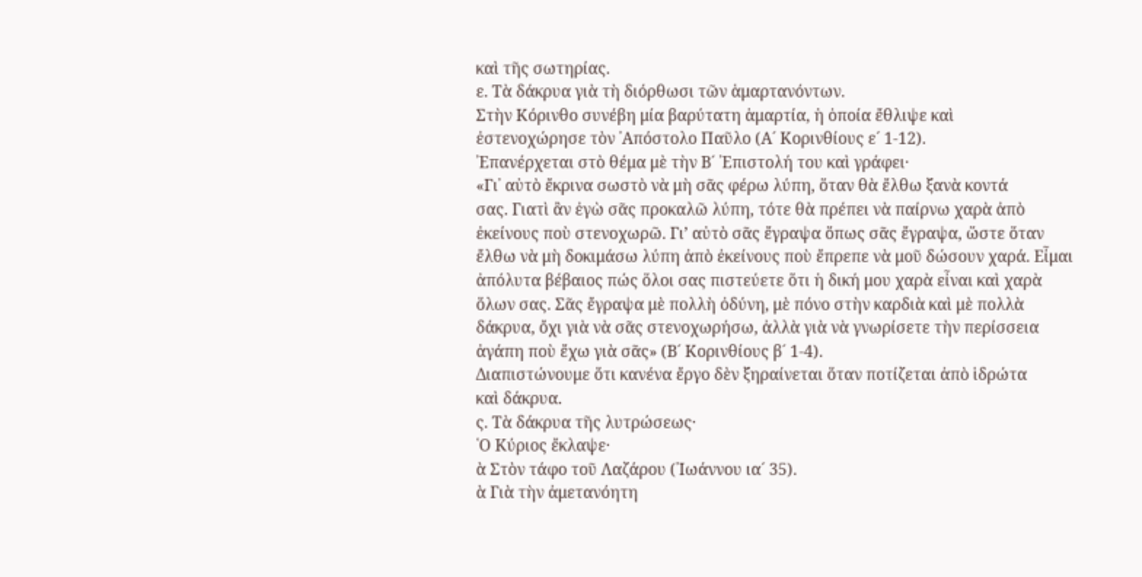καὶ τῆς σωτηρίας.
ε. Τὰ δάκρυα γιὰ τὴ διόρθωσι τῶν ἁμαρτανόντων.
Στὴν Κόρινθο συνέβη μία βαρύτατη ἁμαρτία, ἡ ὁποία ἔθλιψε καὶ
ἐστενοχώρησε τὸν ᾿Απόστολο Παῦλο (Α´ Κορινθίους ε´ 1-12).
᾿Επανέρχεται στὸ θέμα μὲ τὴν Β´ ᾿Επιστολή του καὶ γράφει·
«Γι᾿ αὐτὸ ἔκρινα σωστὸ νὰ μὴ σᾶς φέρω λύπη, ὅταν θὰ ἔλθω ξανὰ κοντά
σας. Γιατὶ ἂν ἐγὼ σᾶς προκαλῶ λύπη, τότε θὰ πρέπει νὰ παίρνω χαρὰ ἀπὸ
ἐκείνους ποὺ στενοχωρῶ. Γι’ αὐτὸ σᾶς ἔγραψα ὅπως σᾶς ἔγραψα, ὥστε ὅταν
ἔλθω νὰ μὴ δοκιμάσω λύπη ἀπὸ ἐκείνους ποὺ ἔπρεπε νὰ μοῦ δώσουν χαρά. Εἶμαι
ἀπόλυτα βέβαιος πώς ὅλοι σας πιστεύετε ὅτι ἡ δική μου χαρὰ εἶναι καὶ χαρὰ
ὅλων σας. Σᾶς ἔγραψα μὲ πολλὴ ὀδύνη, μὲ πόνο στὴν καρδιὰ καὶ μὲ πολλὰ
δάκρυα, ὄχι γιὰ νὰ σᾶς στενοχωρήσω, ἀλλὰ γιὰ νὰ γνωρίσετε τὴν περίσσεια
ἀγάπη ποὺ ἔχω γιὰ σᾶς» (Β´ Κορινθίους β´ 1-4).
Διαπιστώνουμε ὅτι κανένα ἔργο δὲν ξηραίνεται ὅταν ποτίζεται ἀπὸ ἱδρώτα
καὶ δάκρυα.
ς. Τὰ δάκρυα τῆς λυτρώσεως·
῾Ο Κύριος ἔκλαψε·
ὰ Στὸν τάφο τοῦ Λαζάρου (᾿Ιωάννου ια´ 35).
ὰ Γιὰ τὴν ἀμετανόητη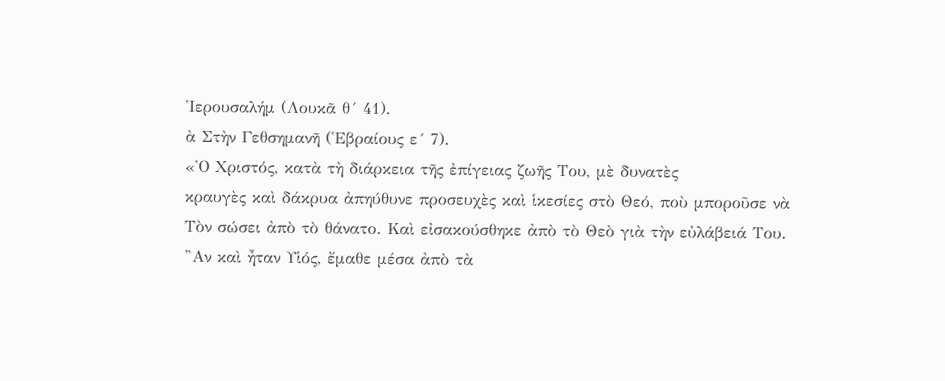῾Ιερουσαλήμ (Λουκᾶ θ´ 41).
ὰ Στὴν Γεθσημανῆ (῾Εβραίους ε´ 7).
«῾Ο Χριστός, κατὰ τὴ διάρκεια τῆς ἐπίγειας ζωῆς Του, μὲ δυνατὲς
κραυγὲς καὶ δάκρυα ἀπηύθυνε προσευχὲς καὶ ἱκεσίες στὸ Θεό, ποὺ μποροῦσε νὰ
Τὸν σώσει ἀπὸ τὸ θάνατο. Καὶ εἰσακούσθηκε ἀπὸ τὸ Θεὸ γιὰ τὴν εὐλάβειά Του.
῍Αν καὶ ἦταν Υἱός, ἔμαθε μέσα ἀπὸ τὰ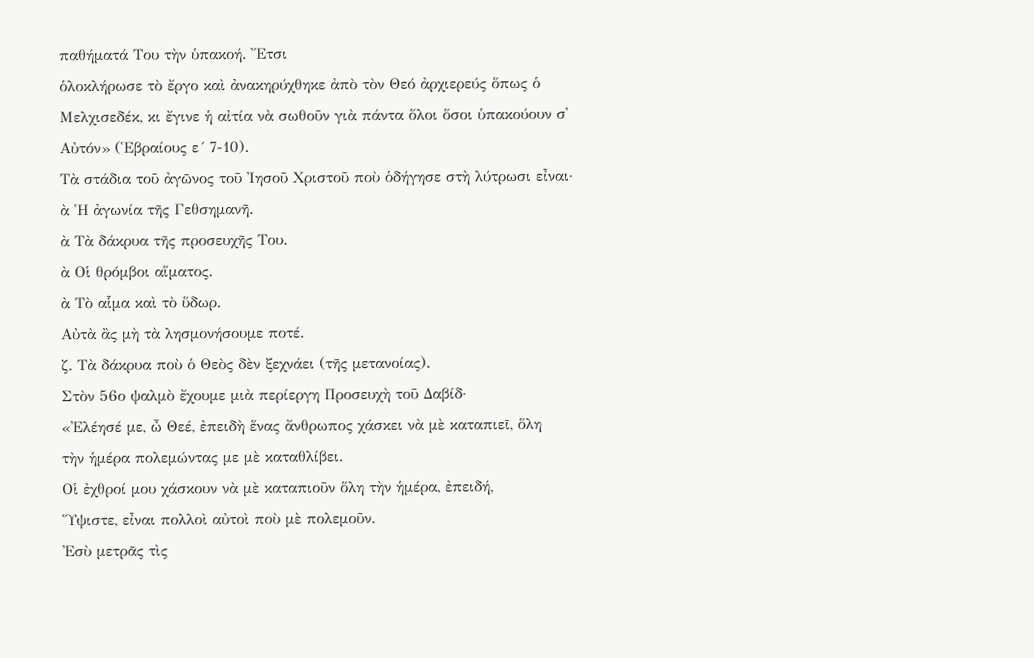παθήματά Του τὴν ὑπακοή. ῎Ετσι
ὁλοκλήρωσε τὸ ἔργο καὶ ἀνακηρύχθηκε ἀπὸ τὸν Θεό ἀρχιερεύς ὅπως ὁ
Μελχισεδέκ, κι ἔγινε ἡ αἰτία νὰ σωθοῦν γιὰ πάντα ὅλοι ὅσοι ὑπακούουν σ᾿
Αὐτόν» (῾Εβραίους ε´ 7-10).
Τὰ στάδια τοῦ ἀγῶνος τοῦ ᾿Ιησοῦ Χριστοῦ ποὺ ὁδήγησε στὴ λύτρωσι εἶναι·
ὰ ῾Η ἀγωνία τῆς Γεθσημανῆ.
ὰ Τὰ δάκρυα τῆς προσευχῆς Του.
ὰ Οἱ θρόμβοι αἵματος.
ὰ Τὸ αἷμα καὶ τὸ ὕδωρ.
Αὐτὰ ἂς μὴ τὰ λησμονήσουμε ποτέ.
ζ. Τὰ δάκρυα ποὺ ὁ Θεὸς δὲν ξεχνάει (τῆς μετανοίας).
Στὸν 56ο ψαλμὸ ἔχουμε μιὰ περίεργη Προσευχὴ τοῦ Δαβίδ·
«᾿Ελέησέ με, ὦ Θεέ, ἐπειδὴ ἕνας ἄνθρωπος χάσκει νὰ μὲ καταπιεῖ, ὅλη
τὴν ἡμέρα πολεμώντας με μὲ καταθλίβει.
Οἱ ἐχθροί μου χάσκουν νὰ μὲ καταπιοῦν ὅλη τὴν ἡμέρα, ἐπειδή,
῞Υψιστε, εἶναι πολλοὶ αὐτοὶ ποὺ μὲ πολεμοῦν.
᾿Εσὺ μετρᾶς τὶς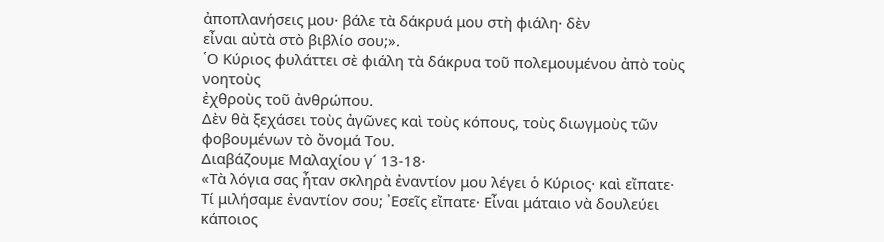ἀποπλανήσεις μου· βάλε τὰ δάκρυά μου στὴ φιάλη· δὲν
εἶναι αὐτὰ στὸ βιβλίο σου;».
῾Ο Κύριος φυλάττει σὲ φιάλη τὰ δάκρυα τοῦ πολεμουμένου ἀπὸ τοὺς νοητοὺς
ἐχθροὺς τοῦ ἀνθρώπου.
Δὲν θὰ ξεχάσει τοὺς ἀγῶνες καὶ τοὺς κόπους, τοὺς διωγμοὺς τῶν
φοβουμένων τὸ ὄνομά Του.
Διαβάζουμε Μαλαχίου γ´ 13-18·
«Τὰ λόγια σας ἦταν σκληρὰ ἐναντίον μου λέγει ὁ Κύριος· καὶ εἴπατε·
Τί μιλήσαμε ἐναντίον σου; ᾿Εσεῖς εἴπατε· Εἶναι μάταιο νὰ δουλεύει κάποιος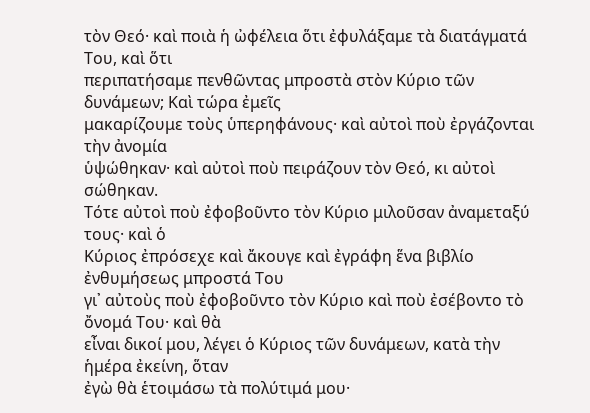τὸν Θεό· καὶ ποιὰ ἡ ὠφέλεια ὅτι ἐφυλάξαμε τὰ διατάγματά Του, καὶ ὅτι
περιπατήσαμε πενθῶντας μπροστὰ στὸν Κύριο τῶν δυνάμεων; Καὶ τώρα ἐμεῖς
μακαρίζουμε τοὺς ὑπερηφάνους· καὶ αὐτοὶ ποὺ ἐργάζονται τὴν ἀνομία
ὑψώθηκαν· καὶ αὐτοὶ ποὺ πειράζουν τὸν Θεό, κι αὐτοὶ σώθηκαν.
Τότε αὐτοὶ ποὺ ἐφοβοῦντο τὸν Κύριο μιλοῦσαν ἀναμεταξύ τους· καὶ ὁ
Κύριος ἐπρόσεχε καὶ ἄκουγε καὶ ἐγράφη ἕνα βιβλίο ἐνθυμήσεως μπροστά Του
γι᾿ αὐτοὺς ποὺ ἐφοβοῦντο τὸν Κύριο καὶ ποὺ ἐσέβοντο τὸ ὄνομά Του· καὶ θὰ
εἶναι δικοί μου, λέγει ὁ Κύριος τῶν δυνάμεων, κατὰ τὴν ἡμέρα ἐκείνη, ὅταν
ἐγὼ θὰ ἑτοιμάσω τὰ πολύτιμά μου·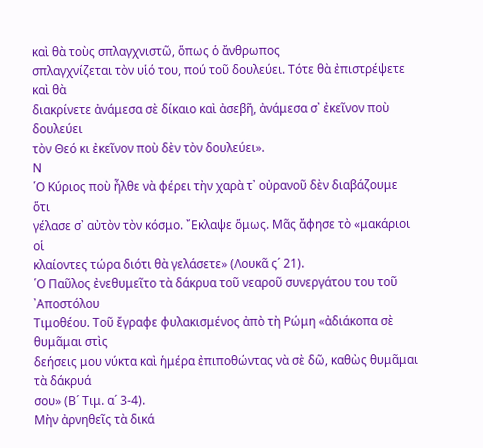καὶ θὰ τοὺς σπλαγχνιστῶ, ὅπως ὁ ἄνθρωπος
σπλαγχνίζεται τὸν υἱό του, πού τοῦ δουλεύει. Τότε θὰ ἐπιστρέψετε καὶ θὰ
διακρίνετε ἀνάμεσα σὲ δίκαιο καὶ ἀσεβῆ, ἀνάμεσα σ᾿ ἐκεῖνον ποὺ δουλεύει
τὸν Θεό κι ἐκεῖνον ποὺ δὲν τὸν δουλεύει».
Ν
῾Ο Κύριος ποὺ ἦλθε νὰ φέρει τὴν χαρὰ τ᾿ οὐρανοῦ δὲν διαβάζουμε ὅτι
γέλασε σ᾿ αὐτὸν τὸν κόσμο. ῎Εκλαψε ὅμως. Μᾶς ἄφησε τὸ «μακάριοι οἱ
κλαίοντες τώρα διότι θὰ γελάσετε» (Λουκᾶ ς´ 21).
῾Ο Παῦλος ἐνεθυμεῖτο τὰ δάκρυα τοῦ νεαροῦ συνεργάτου του τοῦ ᾿Αποστόλου
Τιμοθέου. Τοῦ ἔγραφε φυλακισμένος ἀπὸ τὴ Ρώμη «ἀδιάκοπα σὲ θυμᾶμαι στὶς
δεήσεις μου νύκτα καὶ ἡμέρα ἐπιποθώντας νὰ σὲ δῶ, καθὼς θυμᾶμαι τὰ δάκρυά
σου» (Β´ Τιμ. α´ 3-4).
Μὴν ἀρνηθεῖς τὰ δικά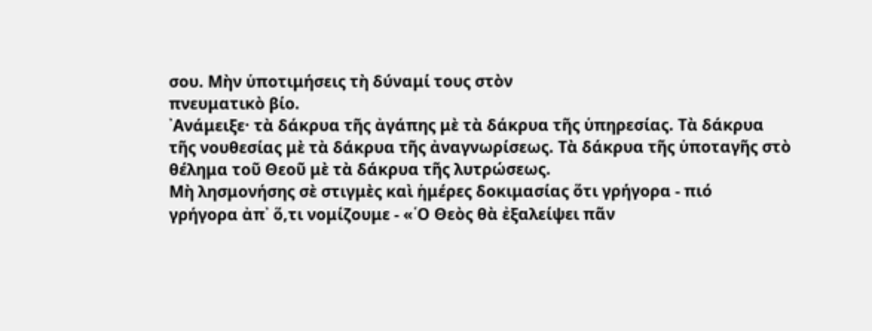σου. Μὴν ὑποτιμήσεις τὴ δύναμί τους στὸν
πνευματικὸ βίο.
᾿Ανάμειξε· τὰ δάκρυα τῆς ἀγάπης μὲ τὰ δάκρυα τῆς ὑπηρεσίας. Τὰ δάκρυα
τῆς νουθεσίας μὲ τὰ δάκρυα τῆς ἀναγνωρίσεως. Τὰ δάκρυα τῆς ὑποταγῆς στὸ
θέλημα τοῦ Θεοῦ μὲ τὰ δάκρυα τῆς λυτρώσεως.
Μὴ λησμονήσης σὲ στιγμὲς καὶ ἡμέρες δοκιμασίας ὅτι γρήγορα - πιό
γρήγορα ἀπ᾿ ὅ,τι νομίζουμε - «῾Ο Θεὸς θὰ ἐξαλείψει πᾶν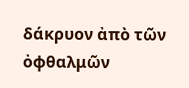δάκρυον ἀπὸ τῶν
ὀφθαλμῶν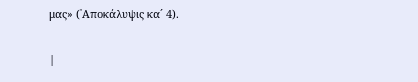μας» (᾿Αποκάλυψις κα´ 4).

|